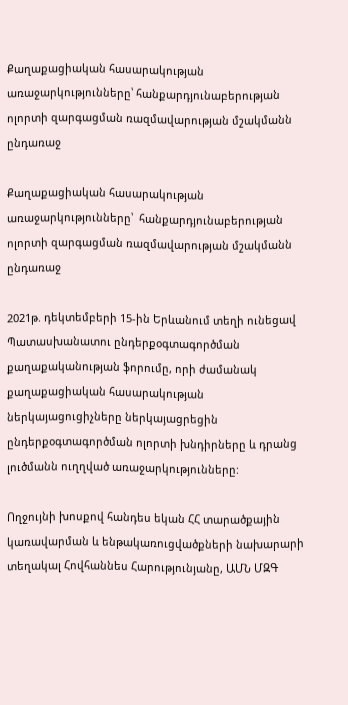Քաղաքացիական հասարակության առաջարկությունները՝ հանքարդյունաբերության ոլորտի զարգացման ռազմավարության մշակմանն ընդառաջ

Քաղաքացիական հասարակության առաջարկությունները՝  հանքարդյունաբերության ոլորտի զարգացման ռազմավարության մշակմանն ընդառաջ

2021թ. դեկտեմբերի 15-ին Երևանում տեղի ունեցավ Պատասխանատու ընդերքօգտագործման քաղաքականության ֆորումը, որի ժամանակ քաղաքացիական հասարակության ներկայացուցիչները ներկայացրեցին ընդերքօգտագործման ոլորտի խնդիրները և դրանց լուծմանն ուղղված առաջարկությունները:

Ողջույնի խոսքով հանդես եկան ՀՀ տարածքային կառավարման և ենթակառուցվածքների նախարարի տեղակալ Հովհաննես Հարությունյանը, ԱՄՆ ՄԶԳ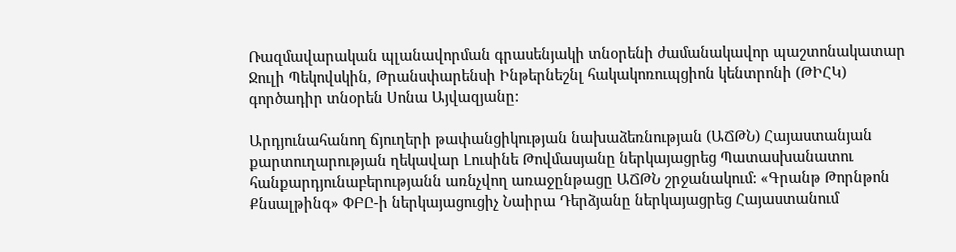Ռազմավարական պլանավորման գրասենյակի տնօրենի ժամանակավոր պաշտոնակատար Ջուլի Պեկովսկին, Թրանսփարենսի Ինթերնեշնլ հակակոռուպցիոն կենտրոնի (ԹԻՀԿ) գործադիր տնօրեն Սոնա Այվազյանը:

Արդյունահանող ճյուղերի թափանցիկության նախաձեռնության (ԱՃԹՆ) Հայաստանյան քարտուղարության ղեկավար Լուսինե Թովմասյանը ներկայացրեց Պատասխանատու հանքարդյունաբերությանն առնչվող առաջընթացը ԱՃԹՆ շրջանակում: «Գրանթ Թորնթոն Քնսալթինգ» ՓԲԸ-ի ներկայացուցիչ Նաիրա Դերձյանը ներկայացրեց Հայաստանում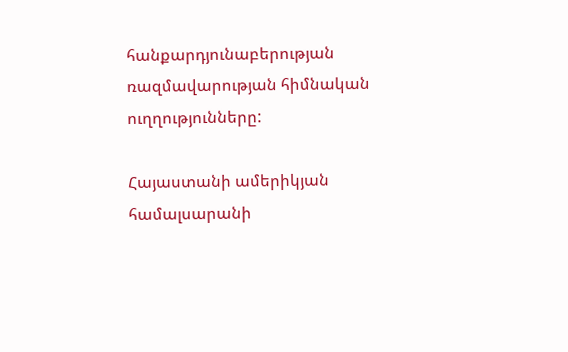հանքարդյունաբերության ռազմավարության հիմնական ուղղությունները:

Հայաստանի ամերիկյան համալսարանի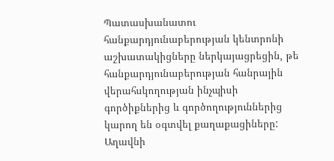Պատասխանատու հանքարդյունաբերության կենտրոնի աշխատակիցները ներկայացրեցին, թե հանքարդյունաբերության հանրային վերահսկողության ինչպիսի գործիքներից և գործողություններից կարող են օգտվել քաղաքացիները: Աղավնի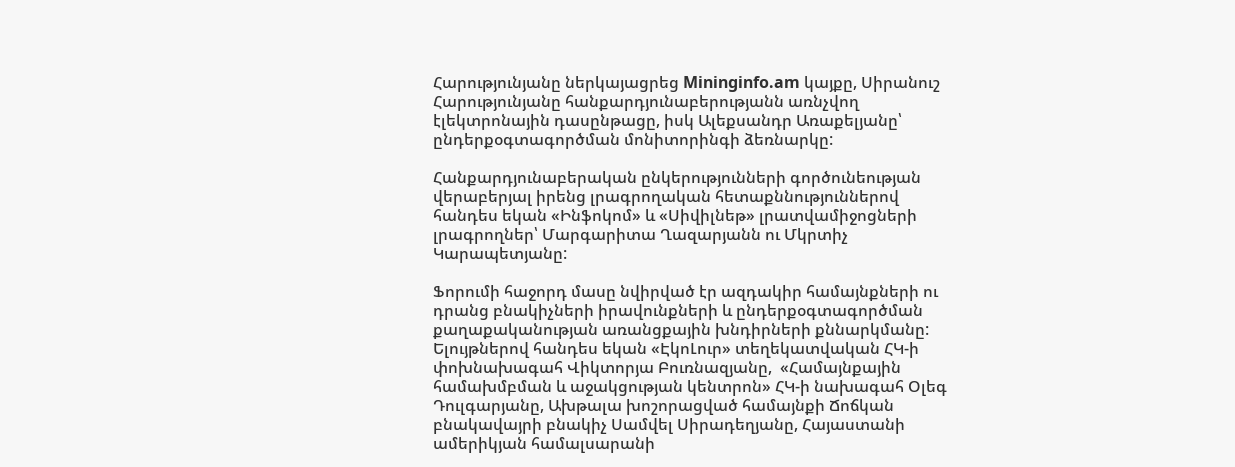Հարությունյանը ներկայացրեց Mininginfo.am կայքը, Սիրանուշ Հարությունյանը հանքարդյունաբերությանն առնչվող էլեկտրոնային դասընթացը, իսկ Ալեքսանդր Առաքելյանը՝ ընդերքօգտագործման մոնիտորինգի ձեռնարկը:

Հանքարդյունաբերական ընկերությունների գործունեության վերաբերյալ իրենց լրագրողական հետաքննություններով հանդես եկան «Ինֆոկոմ» և «Սիվիլնեթ» լրատվամիջոցների լրագրողներ՝ Մարգարիտա Ղազարյանն ու Մկրտիչ Կարապետյանը:

Ֆորումի հաջորդ մասը նվիրված էր ազդակիր համայնքների ու դրանց բնակիչների իրավունքների և ընդերքօգտագործման քաղաքականության առանցքային խնդիրների քննարկմանը: Ելույթներով հանդես եկան «ԷկոԼուր» տեղեկատվական ՀԿ-ի փոխնախագահ Վիկտորյա Բուռնազյանը,  «Համայնքային համախմբման և աջակցության կենտրոն» ՀԿ-ի նախագահ Օլեգ Դուլգարյանը, Ախթալա խոշորացված համայնքի Ճոճկան բնակավայրի բնակիչ Սամվել Սիրադեղյանը, Հայաստանի ամերիկյան համալսարանի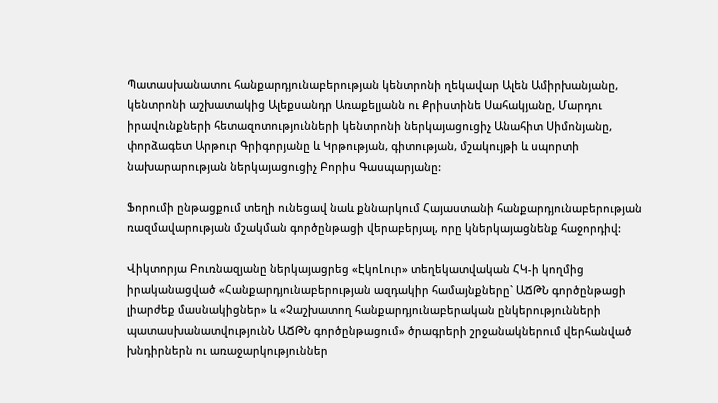Պատասխանատու հանքարդյունաբերության կենտրոնի ղեկավար Ալեն Ամիրխանյանը, կենտրոնի աշխատակից Ալեքսանդր Առաքելյանն ու Քրիստինե Սահակյանը, Մարդու իրավունքների հետազոտությունների կենտրոնի ներկայացուցիչ Անահիտ Սիմոնյանը, փորձագետ Արթուր Գրիգորյանը և Կրթության, գիտության, մշակույթի և սպորտի նախարարության ներկայացուցիչ Բորիս Գասպարյանը:

Ֆորումի ընթացքում տեղի ունեցավ նաև քննարկում Հայաստանի հանքարդյունաբերության ռազմավարության մշակման գործընթացի վերաբերյալ, որը կներկայացնենք հաջորդիվ:

Վիկտորյա Բուռնազյանը ներկայացրեց «ԷկոԼուր» տեղեկատվական ՀԿ-ի կողմից իրականացված «Հանքարդյունաբերության ազդակիր համայնքները` ԱՃԹՆ գործընթացի լիարժեք մասնակիցներ» և «Չաշխատող հանքարդյունաբերական ընկերությունների պատասխանատվությունՆ ԱՃԹՆ գործընթացում» ծրագրերի շրջանակներում վերհանված խնդիրներն ու առաջարկություններ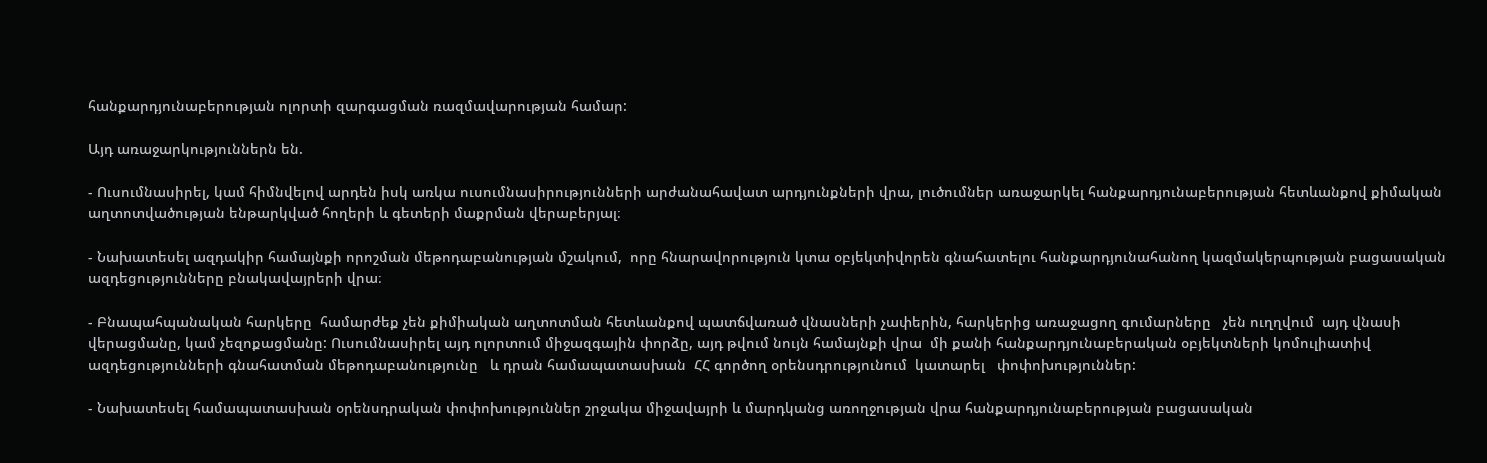հանքարդյունաբերության ոլորտի զարգացման ռազմավարության համար:

Այդ առաջարկություններն են.

- Ուսումնասիրել, կամ հիմնվելով արդեն իսկ առկա ուսումնասիրությունների արժանահավատ արդյունքների վրա, լուծումներ առաջարկել հանքարդյունաբերության հետևանքով քիմական աղտոտվածության ենթարկված հողերի և գետերի մաքրման վերաբերյալ։

- Նախատեսել ազդակիր համայնքի որոշման մեթոդաբանության մշակում,  որը հնարավորություն կտա օբյեկտիվորեն գնահատելու հանքարդյունահանող կազմակերպության բացասական ազդեցությունները բնակավայրերի վրա։

- Բնապահպանական հարկերը  համարժեք չեն քիմիական աղտոտման հետևանքով պատճվառած վնասների չափերին, հարկերից առաջացող գումարները   չեն ուղղվում  այդ վնասի վերացմանը, կամ չեզոքացմանը: Ուսումնասիրել այդ ոլորտում միջազգային փորձը, այդ թվում նույն համայնքի վրա  մի քանի հանքարդյունաբերական օբյեկտների կոմուլիատիվ ազդեցությունների գնահատման մեթոդաբանությունը   և դրան համապատասխան  ՀՀ գործող օրենսդրությունում  կատարել   փոփոխություններ:

- Նախատեսել համապատասխան օրենսդրական փոփոխություններ շրջակա միջավայրի և մարդկանց առողջության վրա հանքարդյունաբերության բացասական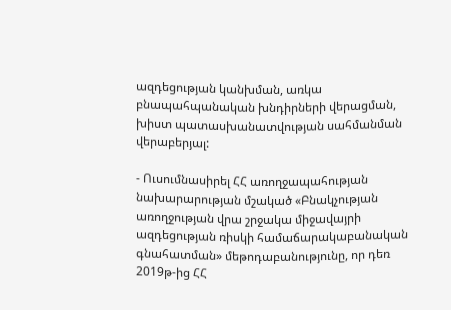ազդեցության կանխման, առկա բնապահպանական խնդիրների վերացման, խիստ պատասխանատվության սահմանման վերաբերյալ:

- Ուսումնասիրել ՀՀ առողջապահության նախարարության մշակած «Բնակչության առողջության վրա շրջակա միջավայրի ազդեցության ռիսկի համաճարակաբանական գնահատման» մեթոդաբանությունը, որ դեռ 2019թ-ից ՀՀ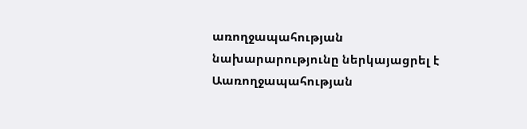առողջապահության նախարարությունը ներկայացրել է Աառողջապահության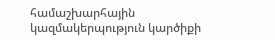համաշխարհային կազմակերպություն կարծիքի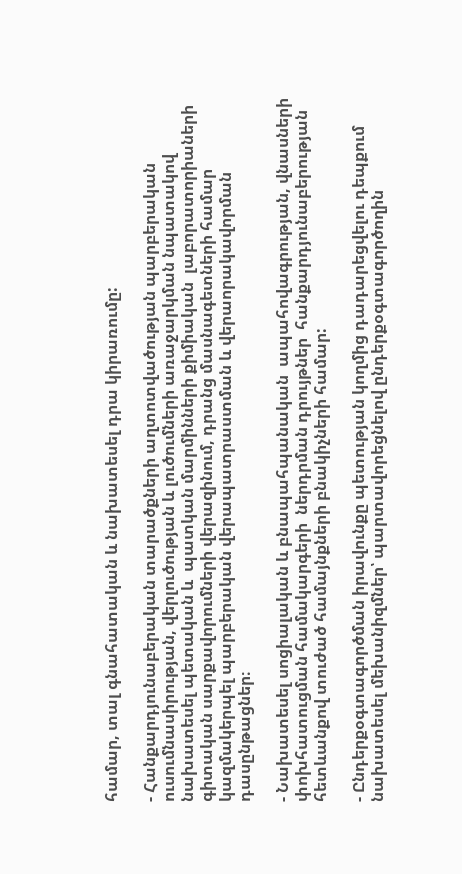համար, տալ գնահատական և նախատեսել դրա կիրառումը:

- Հանքարդյունաբերական տարածքների աղտոտվածության պարբերական ուսումնասիրության, վերլուծության և լուծումների առաջարկման նպատակով նախատեսել պետական և  պատկան մարմինների քիմիական  լաբորատորիաների  գիտական սարքավորումների վերազինում, դրանց մասնագետների համար կազմակերպել պարբերական վերապատրաստման և վերաորակավորման դասընթացներ։

- Նախատեսել սոցիալական և բնապահպանական  ապահովագրության, վնասների փոխհատուցման համակարգերի  ներդրման դրույթներ  հանքարդյունաբերության հետևանքով տուժած համայնքների բնակիչների համար:

- Ընդերքօգտագործման իրավունքը պետության կողմից դադարեցվելու դեպքում նախատեսել մեխանիզմներ՝ պարտավորեցնելով ընդերքօգտագործողին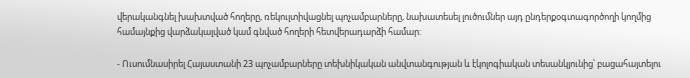վերականգնել խախտված հողերը, ռեկուլտիվացնել պոչամբարները, նախատեսել լուծումներ այդ ընդերքօգտագործողի կողմից համայնքից վարձակալված կամ գնված հողերի հետվերադարձի համար:

- Ուսումնասիրել Հայաստանի 23 պոչամբարները տեխնիկական անվտանգության և էկոլոգիական տեսանկյունից՝ բացահայտելու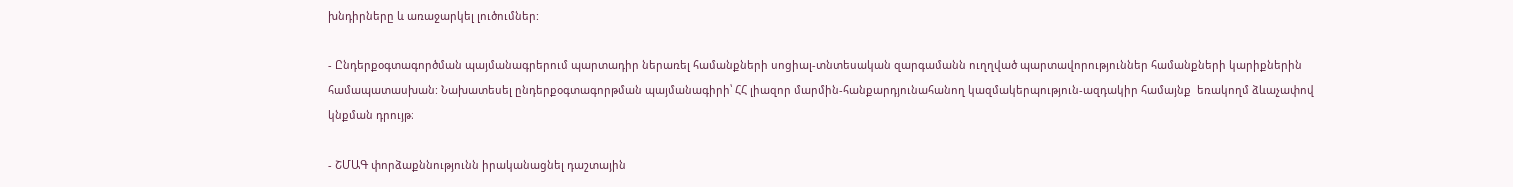խնդիրները և առաջարկել լուծումներ:

- Ընդերքօգտագործման պայմանագրերում պարտադիր ներառել համանքների սոցիալ-տնտեսական զարգամանն ուղղված պարտավորություններ համանքների կարիքներին համապատասխան: Նախատեսել ընդերքօգտագորթման պայմանագիրի՝ ՀՀ լիազոր մարմին-հանքարդյունահանող կազմակերպություն-ազդակիր համայնք  եռակողմ ձևաչափով կնքման դրույթ։

- ՇՄԱԳ փորձաքննությունն իրականացնել դաշտային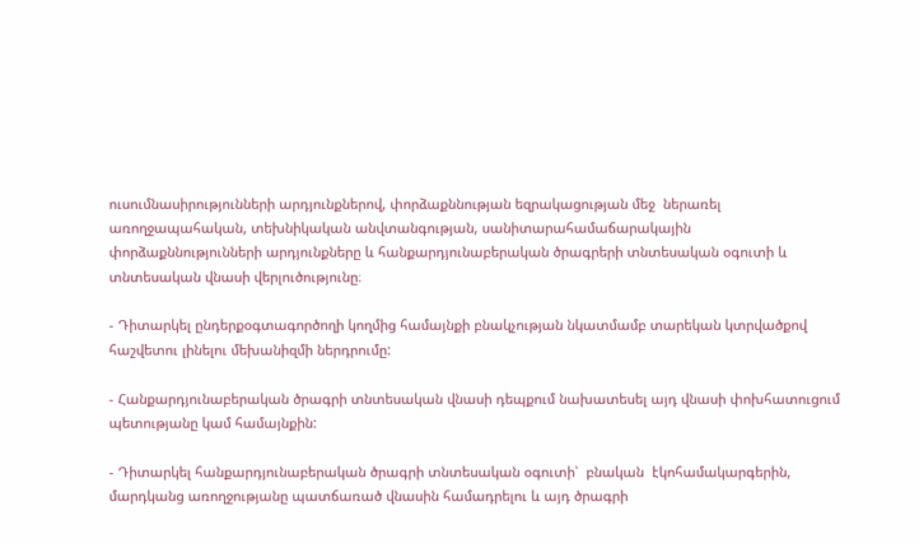ուսումնասիրությունների արդյունքներով, փորձաքննության եզրակացության մեջ  ներառել առողջապահական, տեխնիկական անվտանգության, սանիտարահամաճարակային փորձաքննությունների արդյունքները և հանքարդյունաբերական ծրագրերի տնտեսական օգուտի և տնտեսական վնասի վերլուծությունը։

- Դիտարկել ընդերքօգտագործողի կողմից համայնքի բնակչության նկատմամբ տարեկան կտրվածքով հաշվետու լինելու մեխանիզմի ներդրումը:

- Հանքարդյունաբերական ծրագրի տնտեսական վնասի դեպքում նախատեսել այդ վնասի փոխհատուցում պետությանը կամ համայնքին:

- Դիտարկել հանքարդյունաբերական ծրագրի տնտեսական օգուտի՝  բնական  էկոհամակարգերին, մարդկանց առողջությանը պատճառած վնասին համադրելու և այդ ծրագրի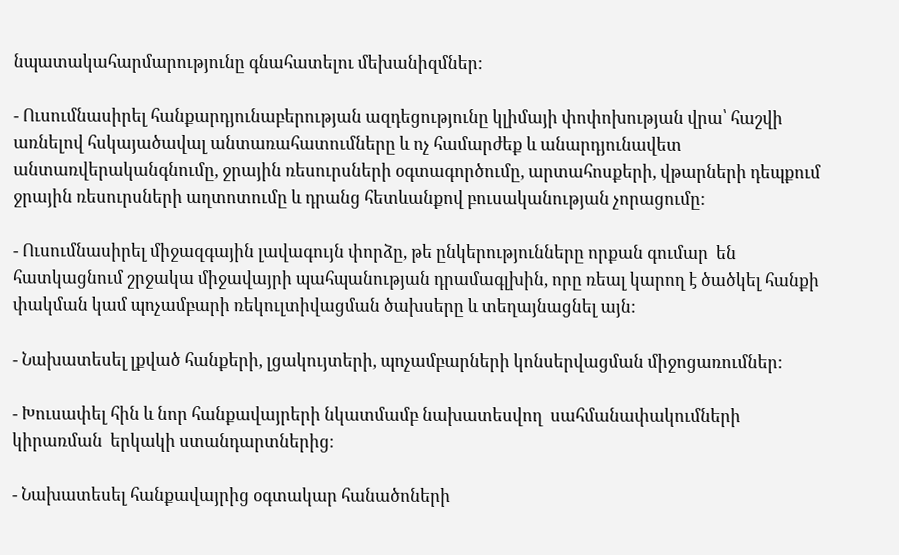նպատակահարմարությունը գնահատելու մեխանիզմներ:

- Ուսումնասիրել հանքարդյունաբերության ազդեցությունը կլիմայի փոփոխության վրա՝ հաշվի առնելով հսկայածավալ անտառահատումները և ոչ համարժեք և անարդյունավետ անտառվերականգնումը, ջրային ռեսուրսների օգտագործումը, արտահոսքերի, վթարների դեպքում ջրային ռեսուրսների աղտոտումը և դրանց հետևանքով բուսականության չորացումը:

- Ուսումնասիրել միջազգային լավագույն փորձը, թե ընկերությունները որքան գումար  են հատկացնում շրջակա միջավայրի պահպանության դրամագլխին, որը ռեալ կարող է ծածկել հանքի փակման կամ պոչամբարի ռեկուլտիվացման ծախսերը և տեղայնացնել այն:

- Նախատեսել լքված հանքերի, լցակույտերի, պոչամբարների կոնսերվացման միջոցառումներ:

- Խուսափել հին և նոր հանքավայրերի նկատմամբ նախատեսվող  սահմանափակումների կիրառման  երկակի ստանդարտներից։

- Նախատեսել հանքավայրից օգտակար հանածոների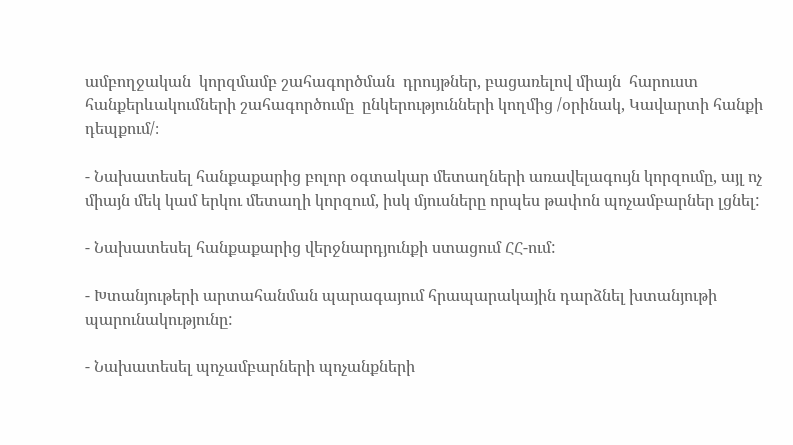ամբողջական  կորզմամբ շահագործման  դրույթներ, բացառելով միայն  հարուստ հանքերևակումների շահագործումը  ընկերությունների կողմից /օրինակ, Կավարտի հանքի դեպքում/։

- Նախատեսել հանքաքարից բոլոր օգտակար մետաղների առավելագույն կորզումը, այլ ոչ միայն մեկ կամ երկու մետաղի կորզում, իսկ մյուսները որպես թափոն պոչամբարներ լցնել:

- Նախատեսել հանքաքարից վերջնարդյունքի ստացում ՀՀ-ում:

- Խտանյութերի արտահանման պարագայում հրապարակային դարձնել խտանյութի պարունակությունը:

- Նախատեսել պոչամբարների պոչանքների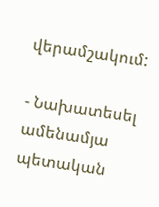վերամշակում:

- Նախատեսել ամենամյա պետական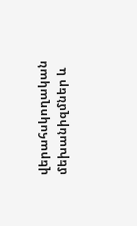վերահսկողական մեխանիզմներ և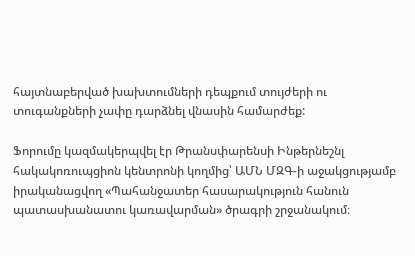հայտնաբերված խախտումների դեպքում տույժերի ու տուգանքների չափը դարձնել վնասին համարժեք:

Ֆորումը կազմակերպվել էր Թրանսփարենսի Ինթերնեշնլ հակակոռուպցիոն կենտրոնի կողմից՝ ԱՄՆ ՄԶԳ-ի աջակցությամբ իրականացվող «Պահանջատեր հասարակություն հանուն պատասխանատու կառավարման» ծրագրի շրջանակում։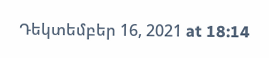Դեկտեմբեր 16, 2021 at 18:14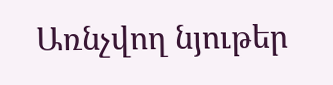Առնչվող նյութեր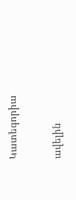Կատեգորիա

ավելին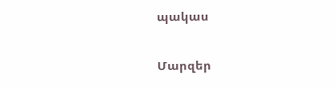պակաս

Մարզեր